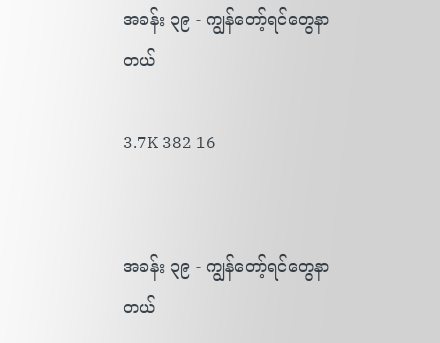အခန်း ၃၉ - ကျွန်တော့်ရင်တွေနာတယ်

3.7K 382 16


အခန်း ၃၉ - ကျွန်တော့်ရင်တွေနာတယ်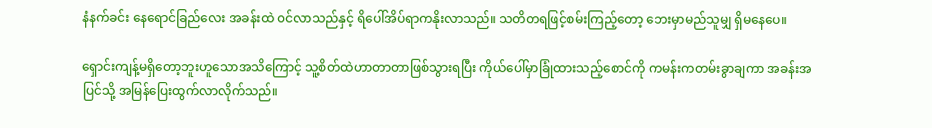နံနက်ခင်း နေရောင်ခြည်လေး အခန်းထဲ ၀င်လာသည်နှင့် ရိပေါ်အိပ်ရာကနိုးလာသည်။ သတိတရဖြင့်စမ်းကြည့်တော့ ဘေးမှာမည်သူမျှ ရှိမနေပေ။

ရှောင်းကျန့်မရှိတော့ဘူးဟူသောအသိကြောင့် သူ့စိတ်ထဲဟာတာတာဖြစ်သွားရပြီး ကိုယ်ပေါ်မှာခြုံထားသည့်စောင်ကို ကမန်းကတမ်းခွာချကာ အခန်းအပြင်သို့ အမြန်ပြေးထွက်လာလိုက်သည်။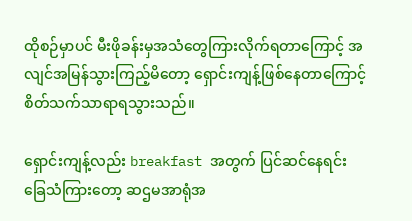ထိုစဉ်မှာပင် မီးဖိုခန်းမှအသံတွေကြားလိုက်ရတာကြောင့် အလျင်အမြန်သွားကြည့်မိတော့ ရှောင်းကျန့်ဖြစ်နေတာကြောင့် စိတ်သက်သာရာရသွားသည်။

ရှောင်းကျန့်လည်း breakfast အတွက် ပြင်ဆင်နေရင်း ခြေသံကြားတော့ ဆဌမအာရုံအ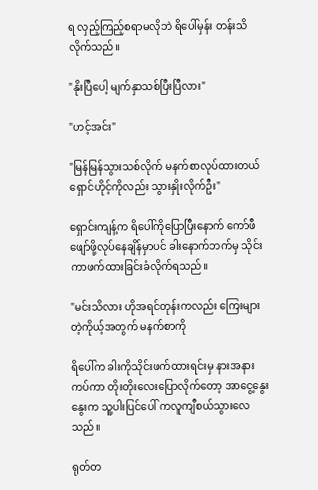ရ လှည့်ကြည့်စရာမလိုဘဲ ရိပေါ်မှန်း တန်းသိလိုက်သည်။

"နိုးပြီပေါ့ မျက်နှာသစ်ပြီးပြီလား"

"ဟင့်အင်း"

"မြန်မြန်သွားသစ်လိုက် မနက်စာလုပ်ထားတယ် ရှောင်ဟိုင့်ကိုလည်း သွားနှိုးလိုက်ဦး"

ရှောင်းကျန့်က ရိပေါ်ကိုပြောပြီးနောက် ကော်ဖီဖျော်ဖို့လုပ်နေချိန်မှာပင် ခါးနောက်ဘက်မှ သိုင်းကာဖက်ထားခြင်းခံလိုက်ရသည်။

"မင်းသိလား ဟိုအရင်တုန်းကလည်း ကြေးများတဲ့ကိုယ့်အတွက် မနက်စာကို

ရိပေါ်က ခါးကိုသိုင်းဖက်ထားရင်းမှ နားအနားကပ်ကာ တိုးတိုးလေးပြောလိုက်တော့ အာငွေ့နွေးနွေးက သူ့ပါးပြင်ပေါ် ကလူကျီစယ်သွားလေသည်။

ရုတ်တ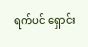ရက်ပင် ရှောင်း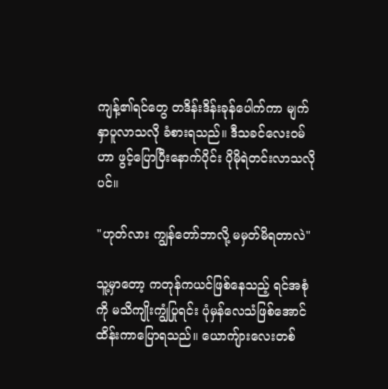ကျန့်၏ရင်တွေ တဒိန်းဒိန်းခုန်ပေါက်ကာ မျက်နှာပူလာသလို ခံစားရသည်။ ဒီသခင်လေး၀မ်ဟာ ဖွင့်ပြောပြီးနောက်ပိုင်း ပိုမိုရဲတင်းလာသလိုပင်။

"ဟုတ်လား ကျွန်တော်ဘာလို့ မမှတ်မိရတာလဲ"

သူ့မှာတော့ ကတုန်ကယင်ဖြစ်နေသည့် ရင်အစုံကို မသိကျိုးကျွံပြုရင်း ပုံမှန်လေသံဖြစ်အောင် ထိန်းကာပြောရသည်။ ယောကျ်ားလေးတစ်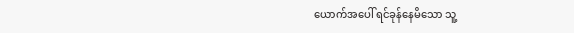ယောက်အပေါ် ရင်ခုန်နေမိသော သူ့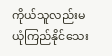ကိုယ်သူလည်းမယုံကြည်နိုင်သေး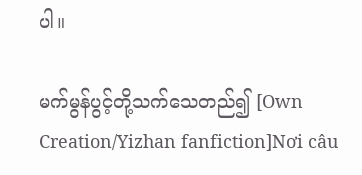ပါ။

မက်မွန်ပွင့်တို့သက်သေတည်၍ [Own Creation/Yizhan fanfiction]Nơi câu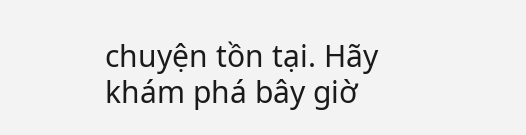chuyện tồn tại. Hãy khám phá bây giờ